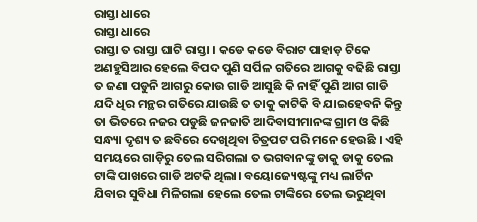ରାସ୍ତା ଧାରେ
ରାସ୍ତା ଧାରେ
ରାସ୍ତା ତ ରାସ୍ତା ଘାଟି ରାସ୍ତା । କଡେ କଡେ ବିରାଟ ପାହାଡ଼ ଟିକେ ଅଣହୁସିଆର ହେଲେ ବିପଦ ପୁଣି ସର୍ପିଳ ଗତିରେ ଆଗକୁ ବଢିଛି ରାସ୍ତା ତ ଜଣା ପଡୁନି ଆଗରୁ କୋଉ ଗାଡି ଆସୁଛି କି ନାହିଁ ପୁଣି ଆଗ ଗାଡି ଯଦି ଧିର ମନ୍ଥର ଗତିରେ ଯାଉଛି ତ ତାକୁ କାଟିକି ବି ଯାଇହେବନି କିନ୍ତୁ ତା ଭିତରେ ନଜର ପଡୁଛି ଜନଜାତି ଆଦିବାସୀମାନଙ୍କ ଗ୍ରାମ ଓ କିଛି ସନ୍ଧ୍ୟା ଦୃଶ୍ୟ ତ ଛବିରେ ଦେଖିଥିବା ଚିତ୍ରପଟ ପରି ମନେ ହେଉଛି । ଏହି ସମୟରେ ଗାଡ଼ିରୁ ତେଲ ସରିଗଲା ତ ଭଗବାନଙ୍କୁ ଡାକୁ ଡାକୁ ତେଲ ଟାଙ୍କି ପାଖରେ ଗାଡି ଅଟକି ଥିଲା। ବୟୋଜ୍ୟେଷ୍ଟଙ୍କୁ ମଧ୍ୟ ଲାର୍ଟିନ ଯିବାର ସୁବିଧା ମିଳିଗଲା ହେଲେ ତେଲ ଟାଙ୍କିରେ ତେଲ ଭରୁଥିବା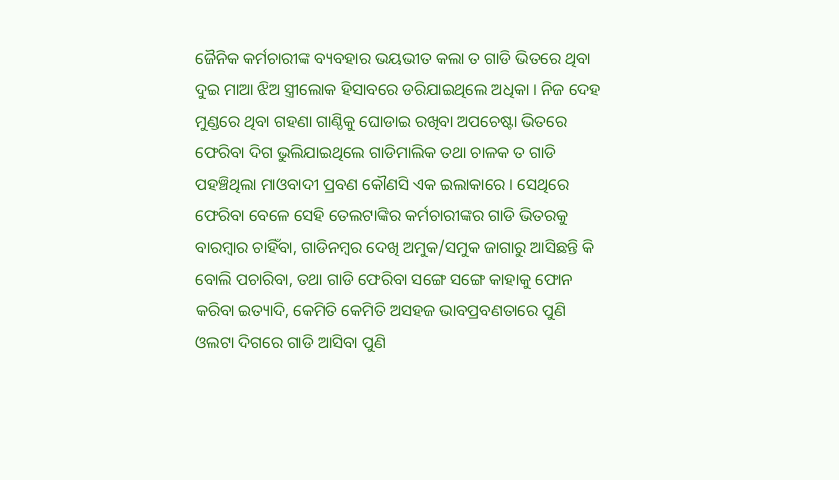ଜୈନିକ କର୍ମଚାରୀଙ୍କ ବ୍ୟବହାର ଭୟଭୀତ କଲା ତ ଗାଡି ଭିତରେ ଥିବା ଦୁଇ ମାଆ ଝିଅ ସ୍ତ୍ରୀଲୋକ ହିସାବରେ ଡରିଯାଇଥିଲେ ଅଧିକା । ନିଜ ଦେହ ମୁଣ୍ଡରେ ଥିବା ଗହଣା ଗାଣ୍ଠିକୁ ଘୋଡାଇ ରଖିବା ଅପଚେଷ୍ଟା ଭିତରେ ଫେରିବା ଦିଗ ଭୁଲିଯାଇଥିଲେ ଗାଡିମାଲିକ ତଥା ଚାଳକ ତ ଗାଡି ପହଞ୍ଚିଥିଲା ମାଓବାଦୀ ପ୍ରବଣ କୌଣସି ଏକ ଇଲାକାରେ । ସେଥିରେ ଫେରିବା ବେଳେ ସେହି ତେଲଟାଙ୍କିର କର୍ମଚାରୀଙ୍କର ଗାଡି ଭିତରକୁ ବାରମ୍ବାର ଚାହିଁବା, ଗାଡିନମ୍ବର ଦେଖି ଅମୁକ/ସମୁକ ଜାଗାରୁ ଆସିଛନ୍ତି କି ବୋଲି ପଚାରିବା, ତଥା ଗାଡି ଫେରିବା ସଙ୍ଗେ ସଙ୍ଗେ କାହାକୁ ଫୋନ କରିବା ଇତ୍ୟାଦି, କେମିତି କେମିତି ଅସହଜ ଭାବପ୍ରବଣତାରେ ପୁଣି ଓଲଟା ଦିଗରେ ଗାଡି ଆସିବା ପୁଣି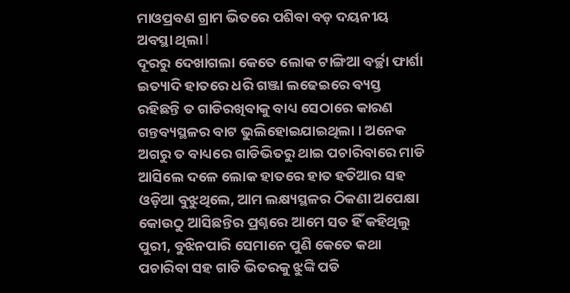ମାଓପ୍ରବଣ ଗ୍ରାମ ଭିତରେ ପଶିବା ବଡ଼ ଦୟନୀୟ ଅବସ୍ଥା ଥିଲା l
ଦୂରରୁ ଦେଖାଗଲା କେତେ ଲୋକ ଟାଙ୍ଗିଆ ବର୍ଚ୍ଛା ଫାର୍ଶା ଇତ୍ୟାଦି ହାତରେ ଧରି ଗଞ୍ଜା ଲଢେଇରେ ବ୍ୟସ୍ତ ରହିଛନ୍ତି ତ ଗାଡିରଖିବାକୁ ବାଧ୍ୟ ସେଠାରେ କାରଣ ଗନ୍ତବ୍ୟସ୍ଥଳର ବାଟ ଭୁଲିହୋଇଯାଇଥିଲା । ଅନେକ ଅଗରୁ ତ ବାଧ୍ୟରେ ଗାଡିଭିତରୁ ଥାଇ ପଚାରିବାରେ ମାଡି ଆସିଲେ ଦଳେ ଲୋକ ହାତରେ ହାତ ହତିଆର ସହ ଓଡ଼ିଆ ବୁଝୁଥିଲେ, ଆମ ଲକ୍ଷ୍ୟସ୍ଥଳର ଠିକଣା ଅପେକ୍ଷା କୋଉଠୁ ଆସିଛନ୍ତିର ପ୍ରଶ୍ନରେ ଆମେ ସତ ହିଁ କହିଥିଲୁ ପୁରୀ, ବୁଝିନପାରି ସେମାନେ ପୁଣି କେତେ କଥା ପଚାରିବା ସହ ଗାଡି ଭିତରକୁ ଝୁଙ୍କି ପଡି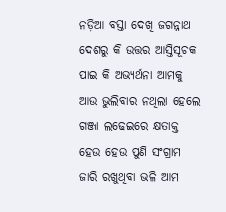ନଡ଼ିଆ ବସ୍ତା ଦେଖି ଜଗନ୍ନାଥ ଦେଶରୁ କି ଉତ୍ତର ଆସ୍ତିସୂଚକ ପାଇ କି ଅଭ୍ୟର୍ଥନା ଆମକୁ ଆଉ ଭୁଲିବାର ନଥିଲା ହେଲେ ଗଞ୍ଜା ଲଢେଇରେ କ୍ଷତାକ୍ତ ହେଉ ହେଉ ପୁଣି ସଂଗ୍ରାମ ଜାରି ରଖୁଥିବା ଭଳି ଆମ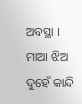ଅବସ୍ଥା । ମାଆ ଝିଅ ଦୁହେଁ କାନ୍ଦି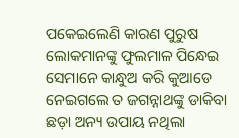ପକେଇଲେଣି କାରଣ ପୁରୁଷ ଲୋକମାନଙ୍କୁ ଫୁଲମାଳ ପିନ୍ଧେଇ ସେମାନେ କାନ୍ଧୁଅ କରି କୁଆଡେ ନେଇଗଲେ ତ ଜଗନ୍ନାଥଙ୍କୁ ଡାକିବା ଛଡ଼ା ଅନ୍ୟ ଉପାୟ ନଥିଲା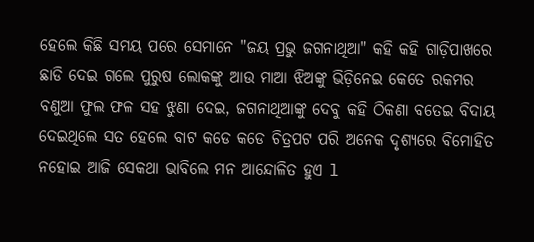ହେଲେ କିଛି ସମୟ ପରେ ସେମାନେ "ଜୟ ପ୍ରଭୁ ଜଗନାଥିଆ" କହି କହି ଗାଡ଼ିପାଖରେ ଛାଡି ଦେଇ ଗଲେ ପୁରୁଷ ଲୋକଙ୍କୁ ଆଉ ମାଆ ଝିଅଙ୍କୁ ଭିଡ଼ିନେଇ କେତେ ରକମର ବଣୁଆ ଫୁଲ ଫଳ ସହ ଝୁଣା ଦେଇ, ଜଗନାଥିଆଙ୍କୁ ଦେବୁ କହି ଠିକଣା ବତେଇ ବିଦାୟ ଦେଇଥିଲେ ସତ ହେଲେ ବାଟ କଡେ କଡେ ଚିତ୍ରପଟ ପରି ଅନେକ ଦୃଶ୍ୟରେ ବିମୋହିତ ନହୋଇ ଆଜି ସେକଥା ଭାବିଲେ ମନ ଆନ୍ଦୋଳିତ ହୁଏ l